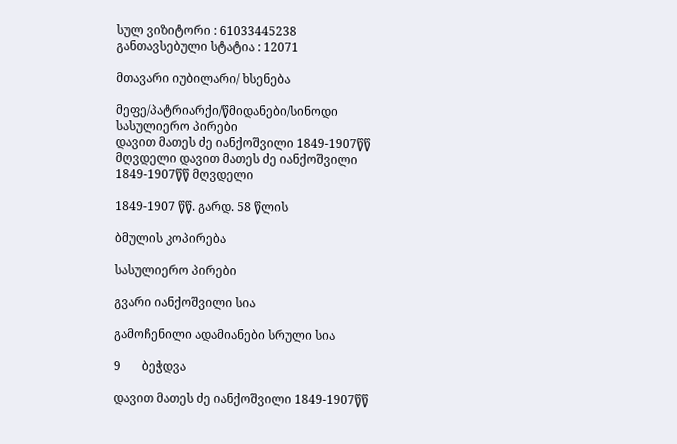სულ ვიზიტორი : 61033445238
განთავსებული სტატია : 12071

მთავარი იუბილარი/ ხსენება

მეფე/პატრიარქი/წმიდანები/სინოდი
სასულიერო პირები
დავით მათეს ძე იანქოშვილი 1849-1907წწ მღვდელი დავით მათეს ძე იანქოშვილი 1849-1907წწ მღვდელი

1849-1907 წწ. გარდ. 58 წლის

ბმულის კოპირება

სასულიერო პირები

გვარი იანქოშვილი სია

გამოჩენილი ადამიანები სრული სია

9       ბეჭდვა

დავით მათეს ძე იანქოშვილი 1849-1907წწ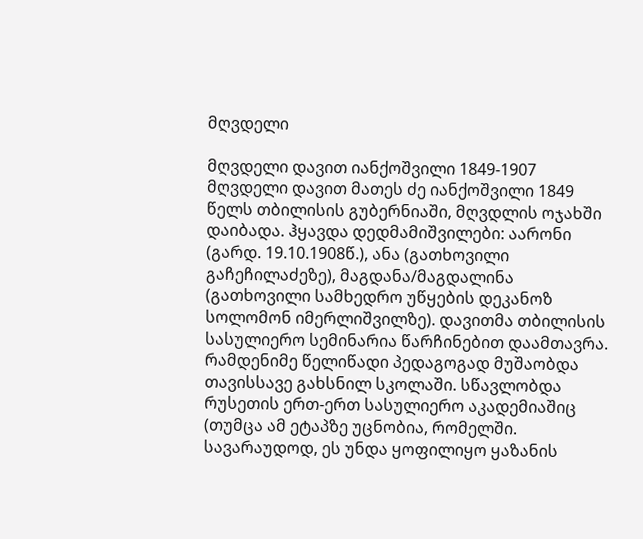მღვდელი

მღვდელი დავით იანქოშვილი 1849-1907
მღვდელი დავით მათეს ძე იანქოშვილი 1849 წელს თბილისის გუბერნიაში, მღვდლის ოჯახში დაიბადა. ჰყავდა დედმამიშვილები: აარონი (გარდ. 19.10.1908წ.), ანა (გათხოვილი გაჩეჩილაძეზე), მაგდანა/მაგდალინა (გათხოვილი სამხედრო უწყების დეკანოზ სოლომონ იმერლიშვილზე). დავითმა თბილისის სასულიერო სემინარია წარჩინებით დაამთავრა. რამდენიმე წელიწადი პედაგოგად მუშაობდა თავისსავე გახსნილ სკოლაში. სწავლობდა რუსეთის ერთ-ერთ სასულიერო აკადემიაშიც (თუმცა ამ ეტაპზე უცნობია, რომელში. სავარაუდოდ, ეს უნდა ყოფილიყო ყაზანის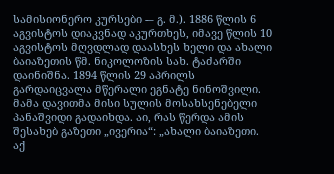სამისიონერო კურსები -– გ. მ.). 1886 წლის 6 აგვისტოს დიაკვნად აკურთხეს, იმავე წლის 10 აგვისტოს მღვდლად დაასხეს ხელი და ახალი ბაიაზეთის წმ. ნიკოლოზის სახ. ტაძარში დაინიშნა. 1894 წლის 29 აპრილს გარდაიცვალა მწერალი ეგნატე ნინოშვილი. მამა დავითმა მისი სულის მოსახსენებელი პანაშვიდი გადაიხდა. აი, რას წერდა ამის შესახებ გაზეთი „ივერია“: „ახალი ბაიაზეთი. აქ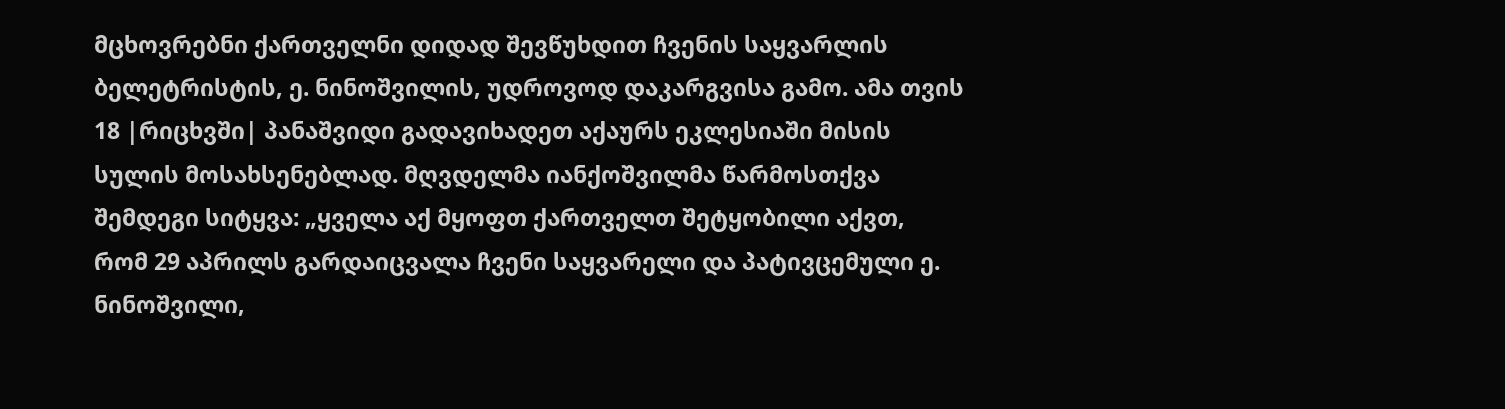მცხოვრებნი ქართველნი დიდად შევწუხდით ჩვენის საყვარლის ბელეტრისტის, ე. ნინოშვილის, უდროვოდ დაკარგვისა გამო. ამა თვის 18 |რიცხვში| პანაშვიდი გადავიხადეთ აქაურს ეკლესიაში მისის სულის მოსახსენებლად. მღვდელმა იანქოშვილმა წარმოსთქვა შემდეგი სიტყვა: „ყველა აქ მყოფთ ქართველთ შეტყობილი აქვთ, რომ 29 აპრილს გარდაიცვალა ჩვენი საყვარელი და პატივცემული ე. ნინოშვილი,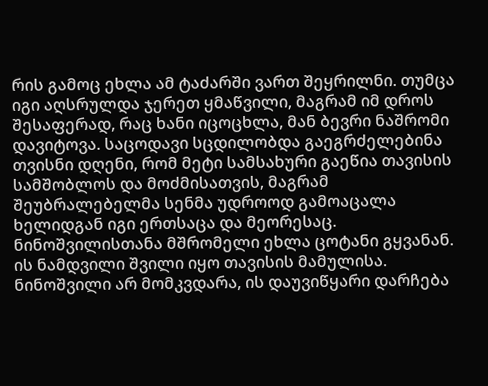რის გამოც ეხლა ამ ტაძარში ვართ შეყრილნი. თუმცა იგი აღსრულდა ჯერეთ ყმაწვილი, მაგრამ იმ დროს შესაფერად, რაც ხანი იცოცხლა, მან ბევრი ნაშრომი დავიტოვა. საცოდავი სცდილობდა გაეგრძელებინა თვისნი დღენი, რომ მეტი სამსახური გაეწია თავისის სამშობლოს და მოძმისათვის, მაგრამ შეუბრალებელმა სენმა უდროოდ გამოაცალა ხელიდგან იგი ერთსაცა და მეორესაც. ნინოშვილისთანა მშრომელი ეხლა ცოტანი გყვანან. ის ნამდვილი შვილი იყო თავისის მამულისა. ნინოშვილი არ მომკვდარა, ის დაუვიწყარი დარჩება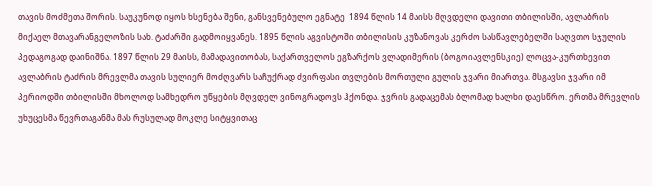თავის მოძმეთა შორის. საუკუნოდ იყოს ხსენება შენი, განსვენებულო ეგნატე  1894 წლის 14 მაისს მღვდელი დავითი თბილისში, ავლაბრის მიქაელ მთავარანგელოზის სახ. ტაძარში გადმოიყვანეს. 1895 წლის აგვისტოში თბილისის კუზანოვას კერძო სასწავლებელში საღვთო სჯულის პედაგოგად დაინიშნა. 1897 წლის 29 მაისს, მამადავითობას, საქართველოს ეგზარქოს ვლადიმერის (ბოგოიავლენსკიე) ლოცვა-კურთხევით ავლაბრის ტაძრის მრევლმა თავის სულიერ მოძღვარს საჩუქრად ძვირფასი თვლების მორთული გულის ჯვარი მიართვა. მსგავსი ჯვარი იმ პერიოდში თბილისში მხოლოდ სამხედრო უწყების მღვდელ ვინოგრადოვს ჰქონდა. ჯვრის გადაცემას ბლომად ხალხი დაესწრო. ერთმა მრევლის უხუცესმა წევრთაგანმა მას რუსულად მოკლე სიტყვითაც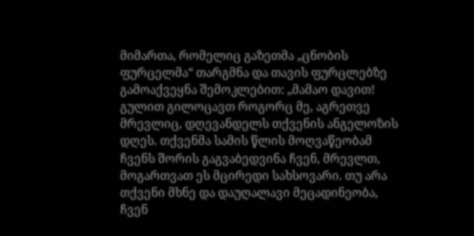მიმართა, რომელიც გაზეთმა „ცნობის ფურცელმა“ თარგმნა და თავის ფურცლებზე გამოაქვეყნა შემოკლებით: „მამაო დავით! გულით გილოცავთ როგორც მე, აგრეთვე მრევლიც, დღევანდელს თქვენის ანგელოზის დღეს. თქვენმა სამის წლის მოღვაწეობამ ჩვენს შორის გაგვაბედვინა ჩვენ, მრევლთ, მოგართვათ ეს მცირედი სახსოვარი. თუ არა თქვენი მხნე და დაუღალავი მეცადინეობა, ჩვენ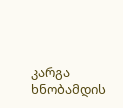კარგა ხნობამდის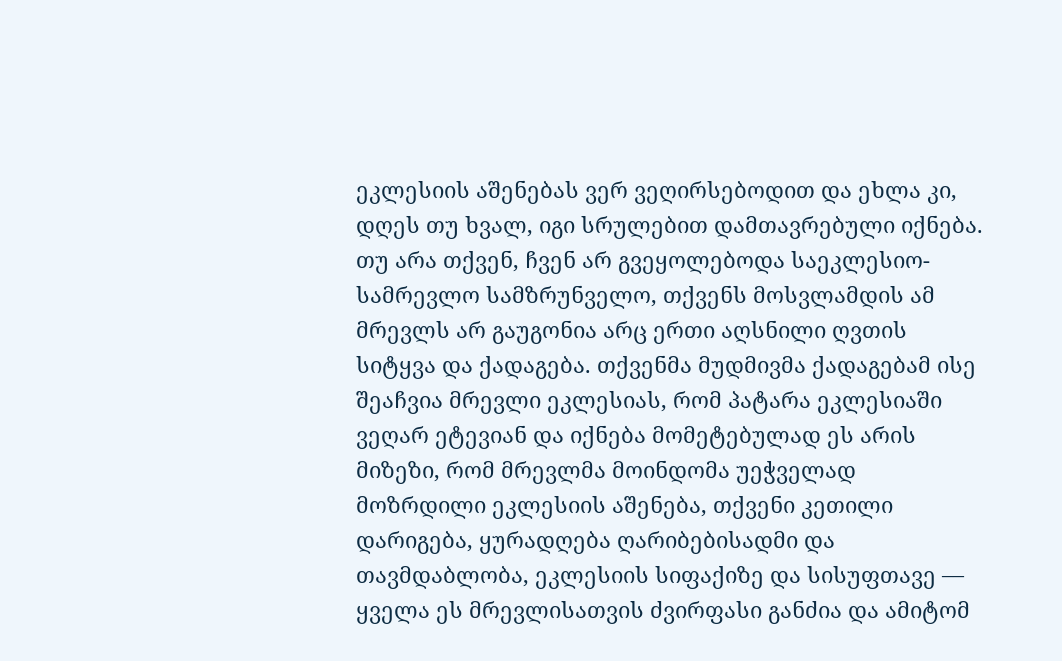ეკლესიის აშენებას ვერ ვეღირსებოდით და ეხლა კი, დღეს თუ ხვალ, იგი სრულებით დამთავრებული იქნება. თუ არა თქვენ, ჩვენ არ გვეყოლებოდა საეკლესიო-სამრევლო სამზრუნველო, თქვენს მოსვლამდის ამ მრევლს არ გაუგონია არც ერთი აღსნილი ღვთის სიტყვა და ქადაგება. თქვენმა მუდმივმა ქადაგებამ ისე შეაჩვია მრევლი ეკლესიას, რომ პატარა ეკლესიაში ვეღარ ეტევიან და იქნება მომეტებულად ეს არის მიზეზი, რომ მრევლმა მოინდომა უეჭველად მოზრდილი ეკლესიის აშენება, თქვენი კეთილი დარიგება, ყურადღება ღარიბებისადმი და თავმდაბლობა, ეკლესიის სიფაქიზე და სისუფთავე –– ყველა ეს მრევლისათვის ძვირფასი განძია და ამიტომ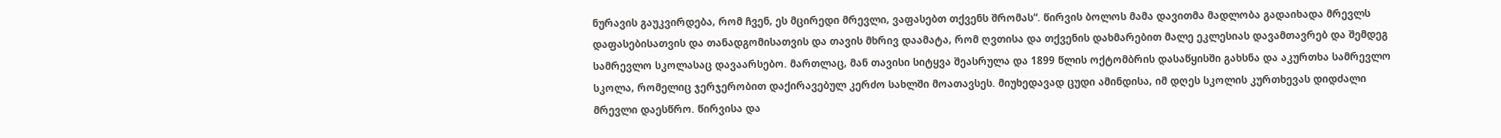ნურავის გაუკვირდება, რომ ჩვენ, ეს მცირედი მრევლი, ვაფასებთ თქვენს შრომას“. წირვის ბოლოს მამა დავითმა მადლობა გადაიხადა მრევლს დაფასებისათვის და თანადგომისათვის და თავის მხრივ დაამატა, რომ ღვთისა და თქვენის დახმარებით მალე ეკლესიას დავამთავრებ და შემდეგ სამრევლო სკოლასაც დავაარსებო. მართლაც, მან თავისი სიტყვა შეასრულა და 1899 წლის ოქტომბრის დასაწყისში გახსნა და აკურთხა სამრევლო სკოლა, რომელიც ჯერჯერობით დაქირავებულ კერძო სახლში მოათავსეს. მიუხედავად ცუდი ამინდისა, იმ დღეს სკოლის კურთხევას დიდძალი მრევლი დაესწრო. წირვისა და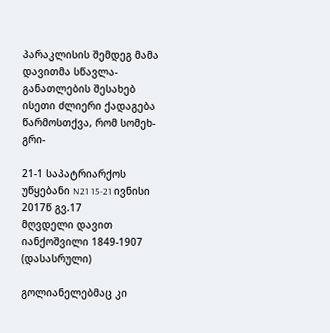პარაკლისის შემდეგ მამა დავითმა სწავლა-განათლების შესახებ ისეთი ძლიერი ქადაგება წარმოსთქვა, რომ სომეხ-გრი-

21-1 საპატრიარქოს უწყებანი N21 15-21 ივნისი 2017წ გვ.17
მღვდელი დავით იანქოშვილი 1849-1907 (დასასრული)

გოლიანელებმაც კი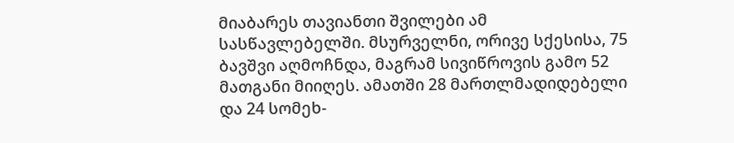მიაბარეს თავიანთი შვილები ამ სასწავლებელში. მსურველნი, ორივე სქესისა, 75 ბავშვი აღმოჩნდა, მაგრამ სივიწროვის გამო 52 მათგანი მიიღეს. ამათში 28 მართლმადიდებელი და 24 სომეხ-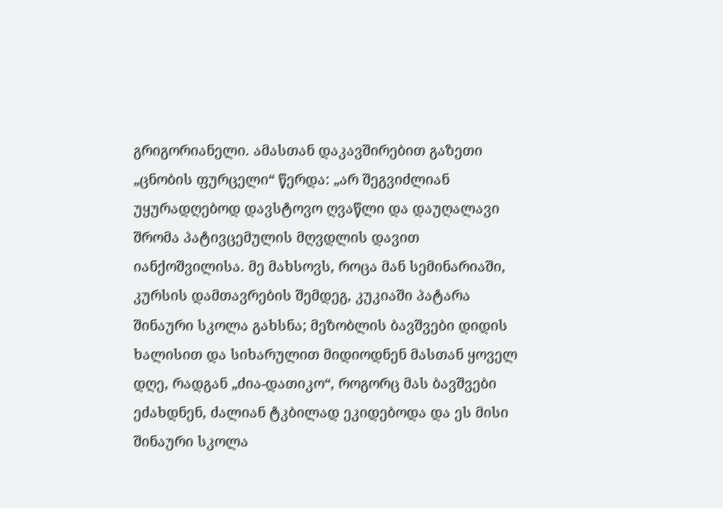გრიგორიანელი. ამასთან დაკავშირებით გაზეთი „ცნობის ფურცელი“ წერდა: „არ შეგვიძლიან უყურადღებოდ დავსტოვო ღვაწლი და დაუღალავი შრომა პატივცემულის მღვდლის დავით იანქოშვილისა. მე მახსოვს, როცა მან სემინარიაში, კურსის დამთავრების შემდეგ, კუკიაში პატარა შინაური სკოლა გახსნა; მეზობლის ბავშვები დიდის ხალისით და სიხარულით მიდიოდნენ მასთან ყოველ დღე, რადგან „ძია-დათიკო“, როგორც მას ბავშვები ეძახდნენ, ძალიან ტკბილად ეკიდებოდა და ეს მისი შინაური სკოლა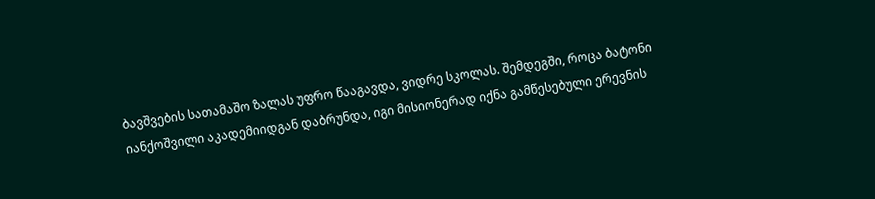ბავშვების სათამაშო ზალას უფრო წააგავდა, ვიდრე სკოლას. შემდეგში, როცა ბატონი იანქოშვილი აკადემიიდგან დაბრუნდა, იგი მისიონერად იქნა გამწესებული ერევნის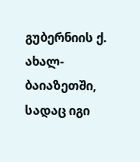გუბერნიის ქ. ახალ-ბაიაზეთში, სადაც იგი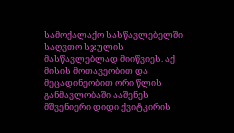სამოქალაქო სასწავლებელში საღვთო სჯულის მასწავლებლად მიიწვიეს. აქ მისის მოთავეობით და მეცადინეობით ორი წლის განმავლობაში ააშენეს მშვენიერი დიდი ქვიტკირის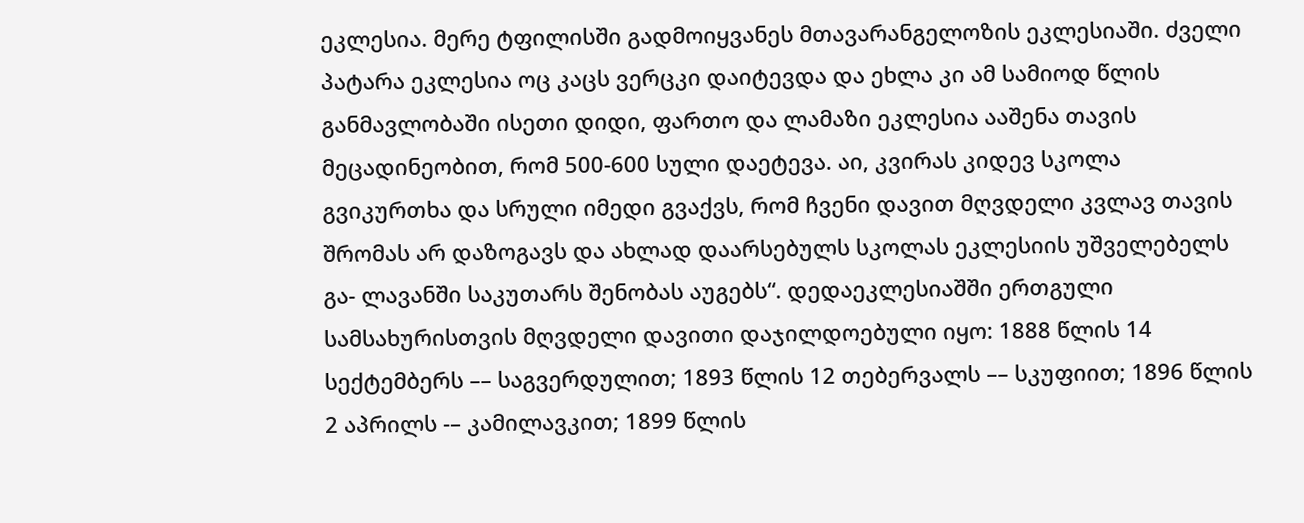ეკლესია. მერე ტფილისში გადმოიყვანეს მთავარანგელოზის ეკლესიაში. ძველი პატარა ეკლესია ოც კაცს ვერცკი დაიტევდა და ეხლა კი ამ სამიოდ წლის განმავლობაში ისეთი დიდი, ფართო და ლამაზი ეკლესია ააშენა თავის მეცადინეობით, რომ 500-600 სული დაეტევა. აი, კვირას კიდევ სკოლა გვიკურთხა და სრული იმედი გვაქვს, რომ ჩვენი დავით მღვდელი კვლავ თავის შრომას არ დაზოგავს და ახლად დაარსებულს სკოლას ეკლესიის უშველებელს გა- ლავანში საკუთარს შენობას აუგებს“. დედაეკლესიაშში ერთგული სამსახურისთვის მღვდელი დავითი დაჯილდოებული იყო: 1888 წლის 14 სექტემბერს –– საგვერდულით; 1893 წლის 12 თებერვალს –– სკუფიით; 1896 წლის 2 აპრილს -– კამილავკით; 1899 წლის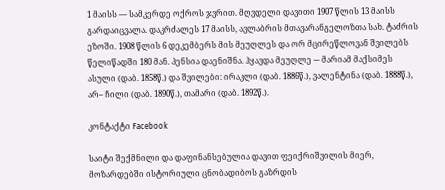1 მაისს –– სამკერდე ოქროს ჯვრით. მღვდელი დავითი 1907 წლის 13 მაისს გარდაიცვალა. დაკრძალეს 17 მაისს, ავლაბრის მთავარანგელოზთა სახ. ტაძრის ეზოში. 1908 წლის 6 დეკემბერს მის მეუღლეს და ორ მცირეწლოვან შვილებს წელიწადში 180 მან. პენსია დაენიშნა. ჰყავდა მეუღლე -– მარიამ მაქსიმეს ასული (დაბ. 1858წ.) და შვილები: ირაკლი (დაბ. 1886წ.), ვალენტინა (დაბ. 1888წ.), არ– ჩილი (დაბ. 1890წ.), თამარი (დაბ. 1892წ.).

კონტაქტი Facebook

საიტი შექმნილი და დაფინანსებულია დავით ფეიქრიშვილის მიერ, მოზარდებში ისტორიული ცნობადიბოს გაზრდის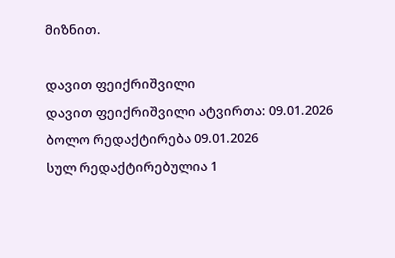მიზნით.

დავით ფეიქრიშვილი
დავით ფეიქრიშვილი ატვირთა: 09.01.2026
ბოლო რედაქტირება 09.01.2026
სულ რედაქტირებულია 1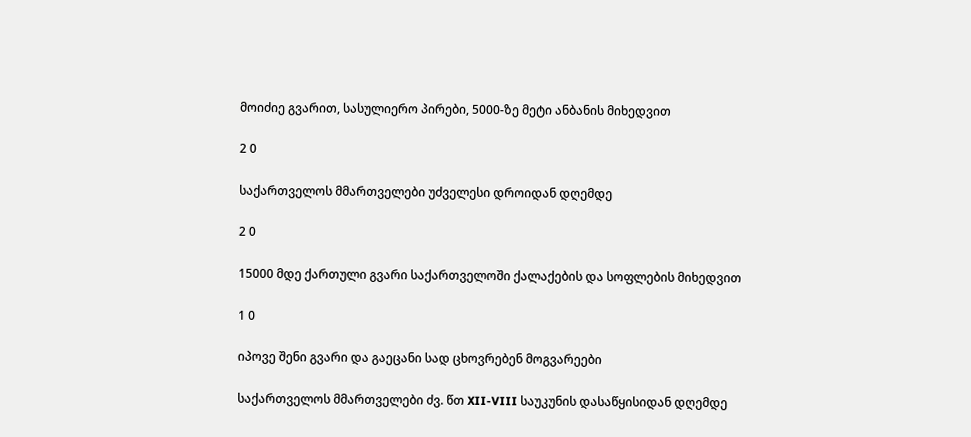მოიძიე გვარით, სასულიერო პირები, 5000-ზე მეტი ანბანის მიხედვით

2 0

საქართველოს მმართველები უძველესი დროიდან დღემდე

2 0

15000 მდე ქართული გვარი საქართველოში ქალაქების და სოფლების მიხედვით

1 0

იპოვე შენი გვარი და გაეცანი სად ცხოვრებენ მოგვარეები

საქართველოს მმართველები ძვ. წთ XII-VIII საუკუნის დასაწყისიდან დღემდე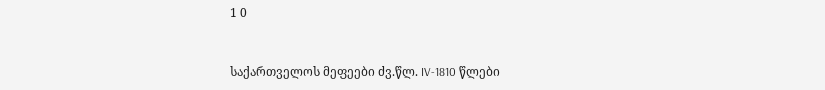1 0


საქართველოს მეფეები ძვ.წლ. IV-1810 წლები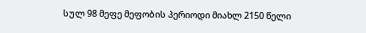სულ 98 მეფე მეფობის პერიოდი მიახლ 2150 წელი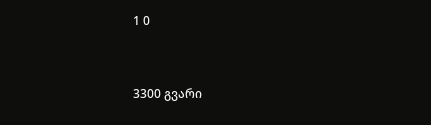1 0


3300 გვარი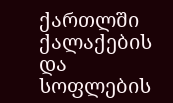ქართლში ქალაქების და სოფლების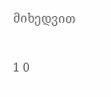მიხედვით

1 0